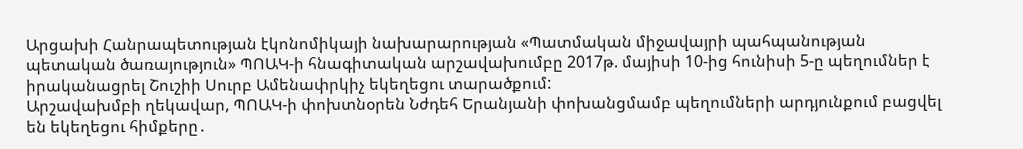Արցախի Հանրապետության էկոնոմիկայի նախարարության «Պատմական միջավայրի պահպանության պետական ծառայություն» ՊՈԱԿ-ի հնագիտական արշավախումբը 2017թ. մայիսի 10-ից հունիսի 5-ը պեղումներ է իրականացրել Շուշիի Սուրբ Ամենափրկիչ եկեղեցու տարածքում:
Արշավախմբի ղեկավար, ՊՈԱԿ-ի փոխտնօրեն Նժդեհ Երանյանի փոխանցմամբ պեղումների արդյունքում բացվել են եկեղեցու հիմքերը․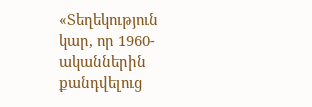«Տեղեկություն կար, որ 1960-ականներին քանդվելուց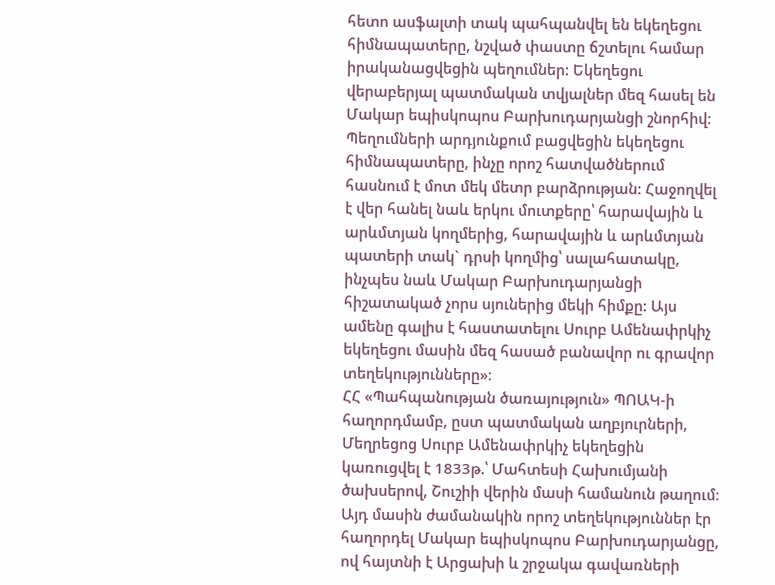հետո ասֆալտի տակ պահպանվել են եկեղեցու հիմնապատերը, նշված փաստը ճշտելու համար իրականացվեցին պեղումներ: Եկեղեցու վերաբերյալ պատմական տվյալներ մեզ հասել են Մակար եպիսկոպոս Բարխուդարյանցի շնորհիվ։ Պեղումների արդյունքում բացվեցին եկեղեցու հիմնապատերը, ինչը որոշ հատվածներում հասնում է մոտ մեկ մետր բարձրության: Հաջողվել է վեր հանել նաև երկու մուտքերը՝ հարավային և արևմտյան կողմերից, հարավային և արևմտյան պատերի տակ` դրսի կողմից՝ սալահատակը, ինչպես նաև Մակար Բարխուդարյանցի հիշատակած չորս սյուներից մեկի հիմքը: Այս ամենը գալիս է հաստատելու Սուրբ Ամենափրկիչ եկեղեցու մասին մեզ հասած բանավոր ու գրավոր տեղեկությունները»։
ՀՀ «Պահպանության ծառայություն» ՊՈԱԿ-ի հաղորդմամբ, ըստ պատմական աղբյուրների, Մեղրեցոց Սուրբ Ամենափրկիչ եկեղեցին կառուցվել է 1833թ.՝ Մահտեսի Հախումյանի ծախսերով, Շուշիի վերին մասի համանուն թաղում։ Այդ մասին ժամանակին որոշ տեղեկություններ էր հաղորդել Մակար եպիսկոպոս Բարխուդարյանցը, ով հայտնի է Արցախի և շրջակա գավառների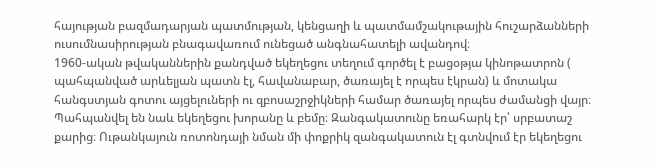հայության բազմադարյան պատմության, կենցաղի և պատմամշակութային հուշարձանների ուսումնասիրության բնագավառում ունեցած անգնահատելի ավանդով։
1960-ական թվականներին քանդված եկեղեցու տեղում գործել է բացօթյա կինոթատրոն ( պահպանված արևելյան պատն էլ, հավանաբար, ծառայել է որպես էկրան) և մոտակա հանգստյան գոտու այցելուների ու զբոսաշրջիկների համար ծառայել որպես ժամանցի վայր։ Պահպանվել են նաև եկեղեցու խորանը և բեմը։ Զանգակատունը եռահարկ էր՝ սրբատաշ քարից։ Ութանկայուն ռոտոնդայի նման մի փոքրիկ զանգակատուն էլ գտնվում էր եկեղեցու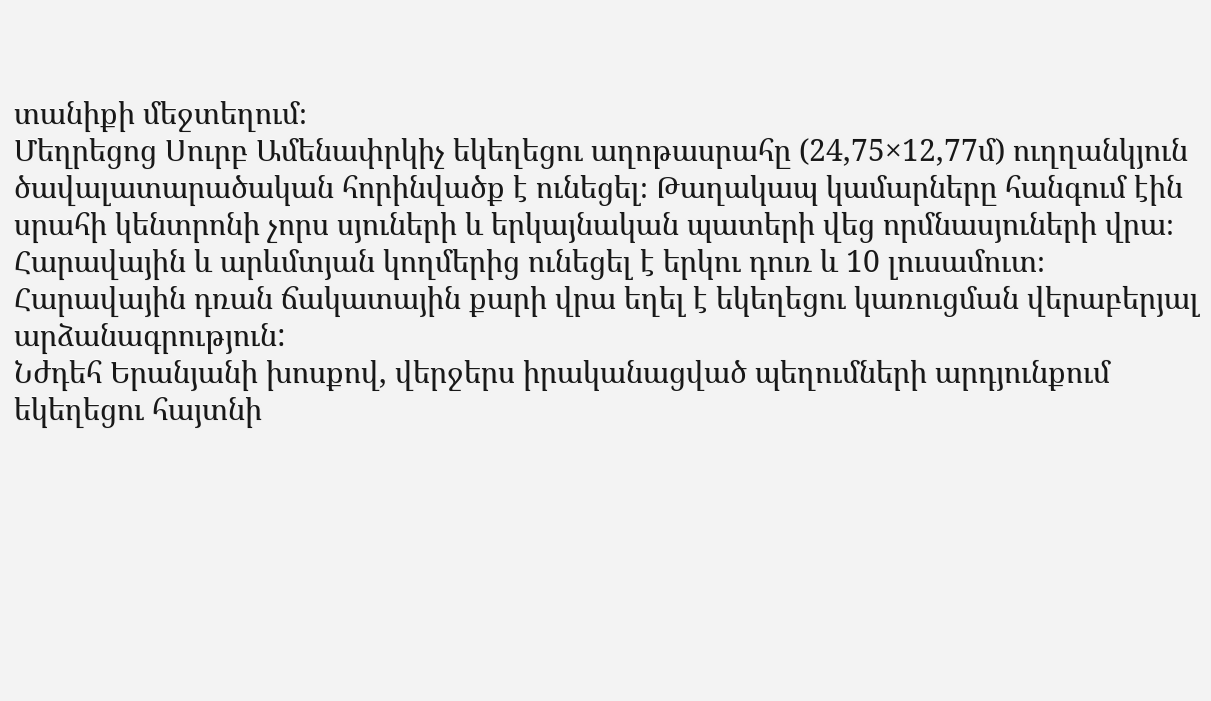տանիքի մեջտեղում։
Մեղրեցոց Սուրբ Ամենափրկիչ եկեղեցու աղոթասրահը (24,75×12,77մ) ուղղանկյուն ծավալատարածական հորինվածք է ունեցել։ Թաղակապ կամարները հանգում էին սրահի կենտրոնի չորս սյուների և երկայնական պատերի վեց որմնասյուների վրա։ Հարավային և արևմտյան կողմերից ունեցել է երկու դուռ և 10 լուսամուտ։ Հարավային դռան ճակատային քարի վրա եղել է եկեղեցու կառուցման վերաբերյալ արձանագրություն:
Նժդեհ Երանյանի խոսքով, վերջերս իրականացված պեղումների արդյունքում եկեղեցու հայտնի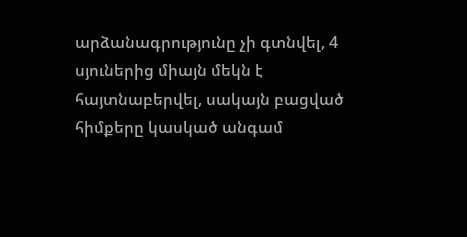արձանագրությունը չի գտնվել, 4 սյուներից միայն մեկն է հայտնաբերվել, սակայն բացված հիմքերը կասկած անգամ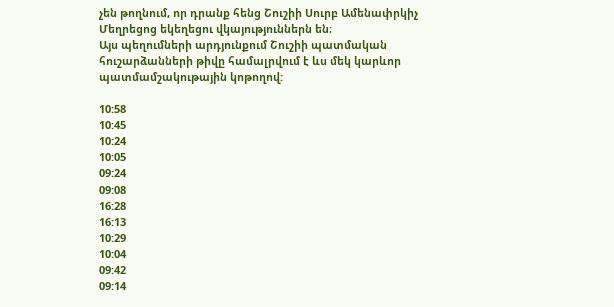չեն թողնում, որ դրանք հենց Շուշիի Սուրբ Ամենափրկիչ Մեղրեցոց եկեղեցու վկայություններն են։
Այս պեղումների արդյունքում Շուշիի պատմական հուշարձանների թիվը համալրվում է ևս մեկ կարևոր պատմամշակութային կոթողով:

10:58
10:45
10:24
10:05
09:24
09:08
16:28
16:13
10:29
10:04
09:42
09:14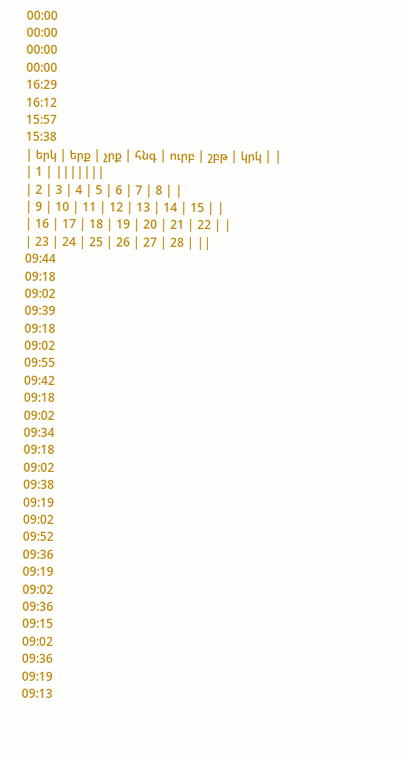00:00
00:00
00:00
00:00
16:29
16:12
15:57
15:38
| երկ | երք | չրք | հնգ | ուրբ | շբթ | կրկ | |
| 1 | |||||||
| 2 | 3 | 4 | 5 | 6 | 7 | 8 | |
| 9 | 10 | 11 | 12 | 13 | 14 | 15 | |
| 16 | 17 | 18 | 19 | 20 | 21 | 22 | |
| 23 | 24 | 25 | 26 | 27 | 28 | ||
09:44
09:18
09:02
09:39
09:18
09:02
09:55
09:42
09:18
09:02
09:34
09:18
09:02
09:38
09:19
09:02
09:52
09:36
09:19
09:02
09:36
09:15
09:02
09:36
09:19
09:13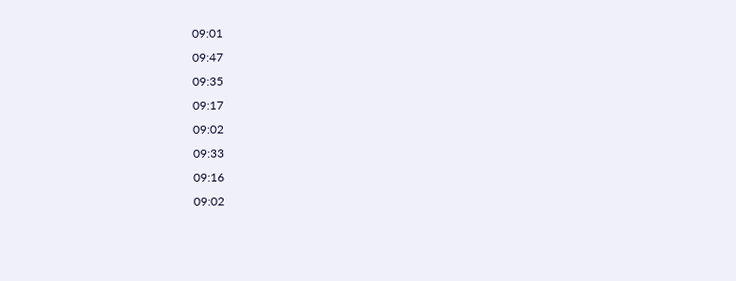09:01
09:47
09:35
09:17
09:02
09:33
09:16
09:02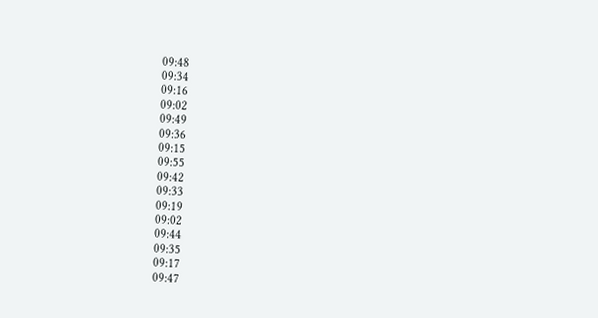09:48
09:34
09:16
09:02
09:49
09:36
09:15
09:55
09:42
09:33
09:19
09:02
09:44
09:35
09:17
09:47